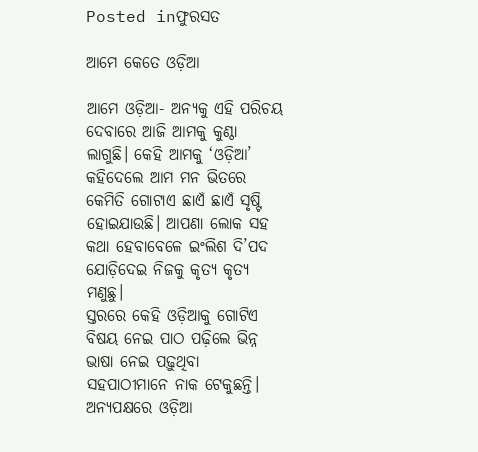Posted inଫୁରସତ

ଆମେ କେତେ ଓଡ଼ିଆ

ଆମେ ଓଡ଼ିଆ- ଅନ୍ୟକୁ ଏହି ପରିଚୟ ଦେବାରେ ଆଜି ଆମକୁ କୁଣ୍ଠା ଲାଗୁଛି। କେହି ଆମକୁ ‘ଓଡ଼ିଆ’ କହିଦେଲେ ଆମ ମନ ଭିତରେ କେମିତି ଗୋଟାଏ ଛାଏଁ ଛାଏଁ ସୃଷ୍ଟି ହୋଇଯାଉଛି। ଆପଣା ଲୋକ ସହ କଥା ହେବାବେଳେ ଇଂଲିଶ ଦି’ପଦ ଯୋଡ଼ିଦେଇ ନିଜକୁ କୃତ୍ୟ କୃତ୍ୟ ମଣୁଛୁ।
ସ୍ତରରେ କେହି ଓଡ଼ିଆକୁ ଗୋଟିଏ ବିଷୟ ନେଇ ପାଠ ପଢ଼ିଲେ ଭିନ୍ନ ଭାଷା ନେଇ ପଢ଼ୁଥିବା ସହପାଠୀମାନେ ନାକ ଟେକୁଛନ୍ତି। ଅନ୍ୟପକ୍ଷରେ ଓଡ଼ିଆ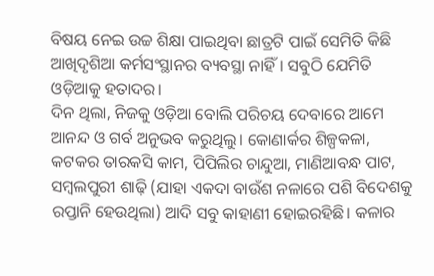ବିଷୟ ନେଇ ଉଚ୍ଚ ଶିକ୍ଷା ପାଇଥିବା ଛାତ୍ରଟି ପାଇଁ ସେମିତି କିଛି ଆଖିଦୃଶିଆ କର୍ମସଂସ୍ଥାନର ବ୍ୟବସ୍ଥା ନାହିଁ। ସବୁଠି ଯେମିତି ଓଡ଼ିଆକୁ ହତାଦର।
ଦିନ ଥିଲା, ନିଜକୁ ଓଡ଼ିଆ ବୋଲି ପରିଚୟ ଦେବାରେ ଆମେ ଆନନ୍ଦ ଓ ଗର୍ବ ଅନୁଭବ କରୁଥିଲୁ। କୋଣାର୍କର ଶିଳ୍ପକଳା, କଟକର ତାରକସି କାମ, ପିପିଲିର ଚାନ୍ଦୁଆ, ମାଣିଆବନ୍ଧ ପାଟ, ସମ୍ବଲପୁରୀ ଶାଢ଼ି (ଯାହା ଏକଦା ବାଉଁଶ ନଳାରେ ପଶି ବିଦେଶକୁ ରପ୍ତାନି ହେଉଥିଲା) ଆଦି ସବୁ କାହାଣୀ ହୋଇରହିଛି। କଳାର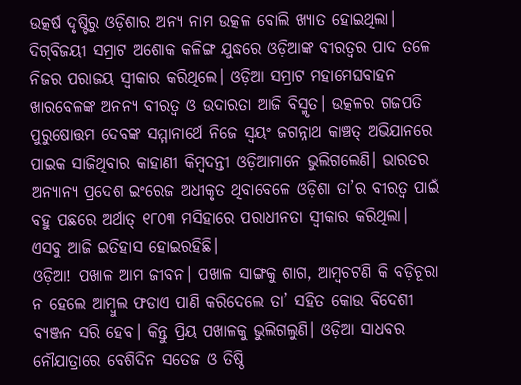ଉତ୍କର୍ଷ ଦୃଷ୍ଟିରୁ ଓଡ଼ିଶାର ଅନ୍ୟ ନାମ ଉତ୍କଳ ବୋଲି ଖ୍ୟାତ ହୋଇଥିଲା। ଦିଗ୍‌ବିଜୟୀ ସମ୍ରାଟ ଅଶୋକ କଳିଙ୍ଗ ଯୁଦ୍ଧରେ ଓଡ଼ିଆଙ୍କ ବୀରତ୍ୱର ପାଦ ତଳେ ନିଜର ପରାଜୟ ସ୍ବୀକାର କରିଥିଲେ। ଓଡ଼ିଆ ସମ୍ରାଟ ମହାମେଘବାହନ ଖାରବେଳଙ୍କ ଅନନ୍ୟ ବୀରତ୍ୱ ଓ ଉଦାରତା ଆଜି ବିସ୍ମୃତ। ଉତ୍କଳର ଗଜପତି ପୁରୁଷୋତ୍ତମ ଦେବଙ୍କ ସମ୍ମାନାର୍ଥେ ନିଜେ ସ୍ବୟଂ ଜଗନ୍ନାଥ କାଞ୍ଚତ୍ ଅଭିଯାନରେ ପାଇକ ସାଜିଥିବାର କାହାଣୀ କିମ୍ବଦନ୍ତୀ ଓଡ଼ିଆମାନେ ଭୁଲିଗଲେଣି। ଭାରତର ଅନ୍ୟାନ୍ୟ ପ୍ରଦେଶ ଇଂରେଜ ଅଧୀକୃତ ଥିବାବେଳେ ଓଡ଼ିଶା ତା’ର ବୀରତ୍ୱ ପାଇଁ ବହୁ ପଛରେ ଅର୍ଥାତ୍‌ ୧୮୦୩ ମସିହାରେ ପରାଧୀନତା ସ୍ବୀକାର କରିଥିଲା। ଏସବୁ ଆଜି ଇତିହାସ ହୋଇରହିଛି।
ଓଡ଼ିଆ! ପଖାଳ ଆମ ଜୀବନ। ପଖାଳ ସାଙ୍ଗକୁ ଶାଗ, ଆମ୍ବଚଟଣି କି ବଡ଼ିଚୂରା ନ ହେଲେ ଆମ୍ବୁଲ ଫଡାଏ ପାଣି କରିଦେଲେ ତା’ ସହିତ କୋଉ ବିଦେଶୀ ବ୍ୟଞ୍ଜନ ସରି ହେବ। କିନ୍ତୁ ପ୍ରିୟ ପଖାଳକୁ ଭୁଲିଗଲୁଣି। ଓଡ଼ିଆ ସାଧବର ନୌଯାତ୍ରାରେ ବେଶିଦିନ ସତେଜ ଓ ତିଷ୍ଠି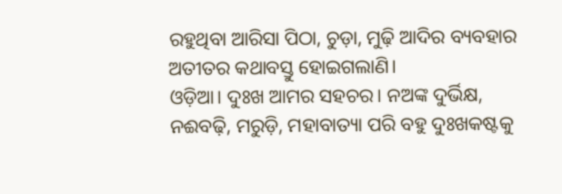ରହୁଥିବା ଆରିସା ପିଠା, ଚୁଡ଼ା, ମୁଢ଼ି ଆଦିର ବ୍ୟବହାର ଅତୀତର କଥାବସ୍ତୁ ହୋଇଗଲାଣି।
ଓଡ଼ିଆ। ଦୁଃଖ ଆମର ସହଚର। ନଅଙ୍କ ଦୁର୍ଭିକ୍ଷ, ନଈବଢ଼ି, ମରୁଡ଼ି, ମହାବାତ୍ୟା ପରି ବହୁ ଦୁଃଖକଷ୍ଟକୁ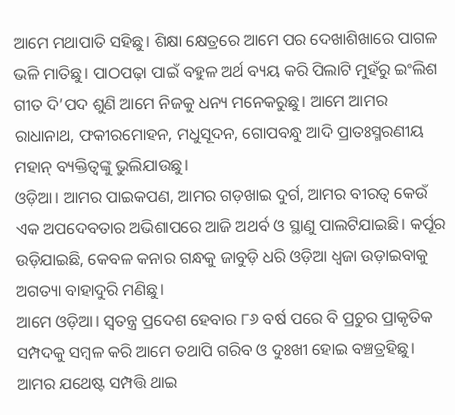ଆମେ ମଥାପାତି ସହିଛୁ। ଶିକ୍ଷା କ୍ଷେତ୍ରରେ ଆମେ ପର ଦେଖାଶିଖାରେ ପାଗଳ ଭଳି ମାତିଛୁ। ପାଠପଢ଼ା ପାଇଁ ବହୁଳ ଅର୍ଥ ବ୍ୟୟ କରି ପିଲାଟି ମୁହଁରୁ ଇଂଲିଶ ଗୀତ ଦି’ପଦ ଶୁଣି ଆମେ ନିଜକୁ ଧନ୍ୟ ମନେକରୁଛୁ। ଆମେ ଆମର ରାଧାନାଥ, ଫକୀରମୋହନ, ମଧୁସୂଦନ, ଗୋପବନ୍ଧୁ ଆଦି ପ୍ରାତଃସ୍ମରଣୀୟ ମହାନ୍‌ ବ୍ୟକ୍ତିତ୍ୱଙ୍କୁ ଭୁଲିଯାଉଛୁ।
ଓଡ଼ିଆ। ଆମର ପାଇକପଣ, ଆମର ଗଡ଼ଖାଇ ଦୁର୍ଗ, ଆମର ବୀରତ୍ୱ କେଉଁ ଏକ ଅପଦେବତାର ଅଭିଶାପରେ ଆଜି ଅଥର୍ବ ଓ ସ୍ଥାଣୁ ପାଲଟିଯାଇଛି। କର୍ପୂର ଉଡ଼ିଯାଇଛି, କେବଳ କନାର ଗନ୍ଧକୁ ଜାବୁଡ଼ି ଧରି ଓଡ଼ିଆ ଧ୍ୱଜା ଉଡ଼ାଇବାକୁ ଅଗତ୍ୟା ବାହାଦୁରି ମଣିଛୁ।
ଆମେ ଓଡ଼ିଆ। ସ୍ବତନ୍ତ୍ର ପ୍ରଦେଶ ହେବାର ୮୬ ବର୍ଷ ପରେ ବି ପ୍ରଚୁର ପ୍ରାକୃତିକ ସମ୍ପଦକୁ ସମ୍ବଳ କରି ଆମେ ତଥାପି ଗରିବ ଓ ଦୁଃଖୀ ହୋଇ ବଞ୍ଚତ୍ରହିଛୁ। ଆମର ଯଥେଷ୍ଟ ସମ୍ପତ୍ତି ଥାଇ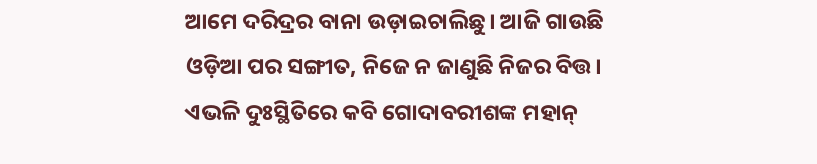ଆମେ ଦରିଦ୍ରର ବାନା ଉଡ଼ାଇଚାଲିଛୁ। ଆଜି ଗାଉଛି ଓଡ଼ିଆ ପର ସଙ୍ଗୀତ, ନିଜେ ନ ଜାଣୁଛି ନିଜର ବିତ୍ତ। ଏଭଳି ଦୁଃସ୍ଥିତିରେ କବି ଗୋଦାବରୀଶଙ୍କ ମହାନ୍‌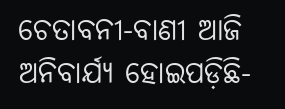ଚେତାବନୀ-ବାଣୀ ଆଜି ଅନିବାର୍ଯ୍ୟ ହୋଇପଡ଼ିଛି-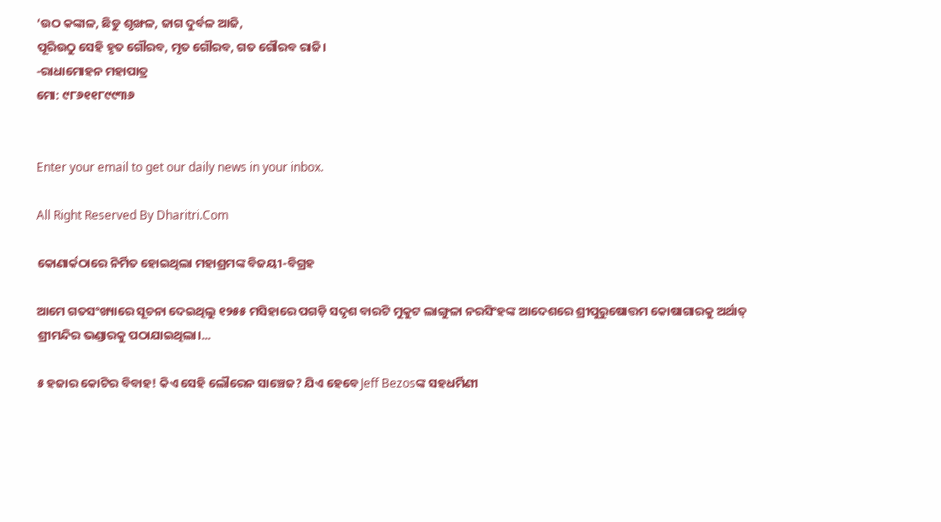‘ଉଠ କଙ୍କାଳ, ଛିଡୁ ଶୃଙ୍ଖଳ, ଜାଗ ଦୁର୍ବଳ ଆଜି,
ପୂରିଉଠୁ ସେହି ହୃତ ଗୌରବ, ମୃତ ଗୌରବ, ଗତ ଗୌରବ ରାଜି।
-ରାଧାମୋହନ ମହାପାତ୍ର
ମୋ: ୯୮୬୧୧୮୯୯୩୬


Enter your email to get our daily news in your inbox.

All Right Reserved By Dharitri.Com

କୋଣାର୍କଠାରେ ନିର୍ମିତ ହୋଇଥିଲା ମହାଶ୍ରମଙ୍କ ବିଜୟୀ-ବିଗ୍ରହ

ଆମେ ଗତସଂଖ୍ୟାରେ ସୂଚନା ଦେଇଥିଲୁ ୧୨୫୫ ମସିହାରେ ପଗଡ଼ି ସଦୃଶ ବାରଟି ମୁକୁଟ ଲାଙ୍ଗୁଳା ନରସିଂହଙ୍କ ଆଦେଶରେ ଶ୍ରୀପୁରୁଷୋତ୍ତମ କୋଷାଗାରକୁ ଅର୍ଥାତ୍‌ ଶ୍ରୀମନ୍ଦିର ଭଣ୍ଡାରକୁ ପଠାଯାଇଥିଲା।...

୫ ହଜାର କୋଟିର ବିବାହ! କିଏ ସେହି ଲୌରେନ ସାଞ୍ଚେଜ? ଯିଏ ହେବେ Jeff Bezosଙ୍କ ସହଧର୍ମିଣୀ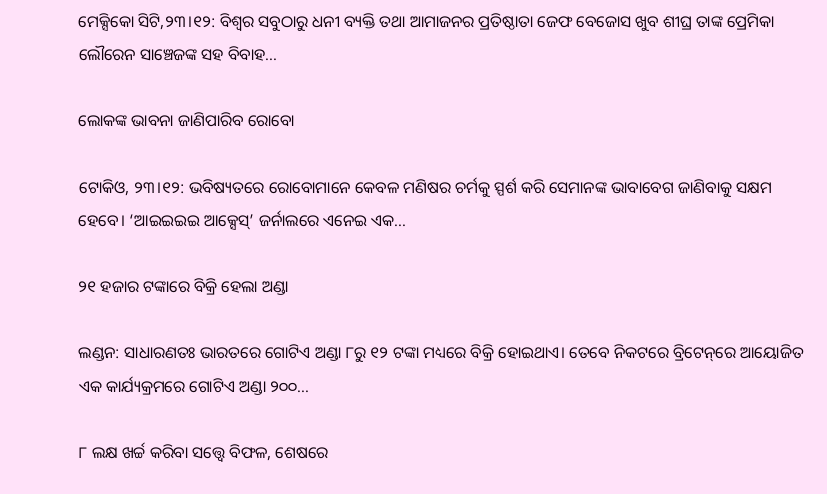ମେକ୍ସିକୋ ସିଟି,୨୩।୧୨: ବିଶ୍ୱର ସବୁଠାରୁ ଧନୀ ବ୍ୟକ୍ତି ତଥା ଆମାଜନର ପ୍ରତିଷ୍ଠାତା ଜେଫ ବେଜୋସ ଖୁବ ଶୀଘ୍ର ତାଙ୍କ ପ୍ରେମିକା ଲୌରେନ ସାଞ୍ଚେଜଙ୍କ ସହ ବିବାହ...

ଲୋକଙ୍କ ଭାବନା ଜାଣିପାରିବ ରୋବୋ

ଟୋକିଓ, ୨୩।୧୨: ଭବିଷ୍ୟତରେ ରୋବୋମାନେ କେବଳ ମଣିଷର ଚର୍ମକୁ ସ୍ପର୍ଶ କରି ସେମାନଙ୍କ ଭାବାବେଗ ଜାଣିବାକୁ ସକ୍ଷମ ହେବେ। ‘ଆଇଇଇଇ ଆକ୍ସେସ୍‌’ ଜର୍ନାଲରେ ଏନେଇ ଏକ...

୨୧ ହଜାର ଟଙ୍କାରେ ବିକ୍ରି ହେଲା ଅଣ୍ଡା

ଲଣ୍ଡନ: ସାଧାରଣତଃ ଭାରତରେ ଗୋଟିଏ ଅଣ୍ଡା ୮ରୁ ୧୨ ଟଙ୍କା ମଧ୍ୟରେ ବିକ୍ରି ହୋଇଥାଏ। ତେବେ ନିକଟରେ ବ୍ରିଟେନ୍‌ରେ ଆୟୋଜିତ ଏକ କାର୍ଯ୍ୟକ୍ରମରେ ଗୋଟିଏ ଅଣ୍ଡା ୨୦୦...

୮ ଲକ୍ଷ ଖର୍ଚ୍ଚ କରିବା ସତ୍ତ୍ୱେ ବିଫଳ, ଶେଷରେ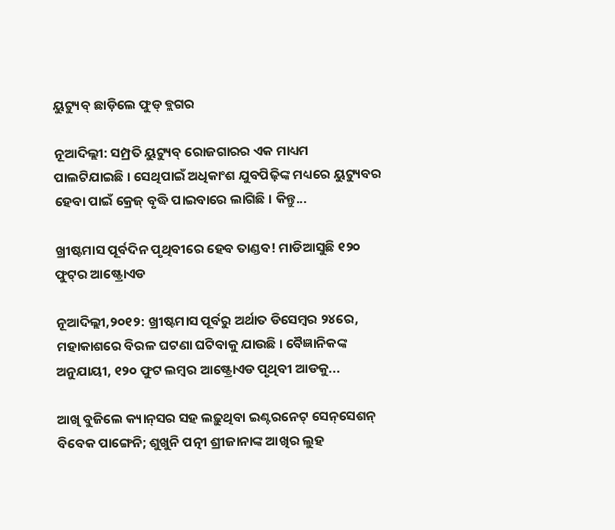ୟୁଟ୍ୟୁବ୍‌ ଛାଡ଼ିଲେ ଫୁଡ୍‌ ବ୍ଲଗର

ନୂଆଦିଲ୍ଲୀ: ସମ୍ପ୍ରତି ୟୁଟ୍ୟୁବ୍‌ ରୋଜଗାରର ଏକ ମାଧ୍ୟମ ପାଲଟିଯାଇଛି। ସେଥିପାଇଁ ଅଧିକାଂଶ ଯୁବପିଢ଼ିଙ୍କ ମଧ୍ୟରେ ୟୁଟ୍ୟୁବର ହେବା ପାଇଁ କ୍ରେଜ୍‌ ବୃଦ୍ଧି ପାଇବାରେ ଲାଗିଛି। କିନ୍ତୁ...

ଖ୍ରୀଷ୍ଟମାସ ପୂର୍ବଦିନ ପୃଥିବୀରେ ହେବ ତାଣ୍ଡବ! ମାଡିଆସୁଛି ୧୨୦ ଫୁଟ୍‌ର ଆଷ୍ଟ୍ରୋଏଡ

ନୂଆଦିଲ୍ଲୀ,୨୦୧୨: ଖ୍ରୀଷ୍ଟମାସ ପୂର୍ବରୁ ଅର୍ଥାତ ଡିସେମ୍ବର ୨୪ରେ, ମହାକାଶରେ ବିରଳ ଘଟଣା ଘଟିବାକୁ ଯାଉଛି। ବୈଜ୍ଞାନିକଙ୍କ ଅନୁଯାୟୀ, ୧୨୦ ଫୁଟ ଲମ୍ବର ଆଷ୍ଟ୍ରୋଏଡ ପୃଥିବୀ ଆଡକୁ...

ଆଖି ବୁଜିଲେ କ୍ୟାନ୍‌ସର ସହ ଲଢ଼ୁଥିବା ଇଣ୍ଟରନେଟ୍‌ ସେନ୍‌ସେଶନ୍‌ ବିବେକ ପାଙ୍ଗେନି; ଶୁଖୁନି ପତ୍ନୀ ଶ୍ରୀଜାନାଙ୍କ ଆଖିର ଲୁହ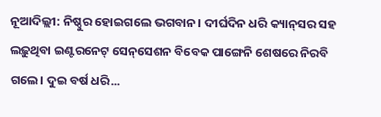ନୂଆଦିଲ୍ଲୀ: ନିଷ୍ଠୁର ହୋଇଗଲେ ଭଗବାନ। ଦୀର୍ଘଦିନ ଧରି କ୍ୟାନ୍‌ସର ସହ ଲଢ଼ୁଥିବା ଇଣ୍ଟରନେଟ୍‌ ସେନ୍‌ସେଶନ ବିବେକ ପାଙ୍ଗେନି ଶେଷରେ ନିରବି ଗଲେ। ଦୁଇ ବର୍ଷ ଧରି...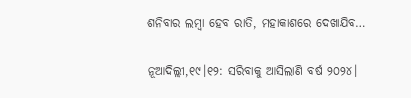ଶନିବାର ଲମ୍ବା ହେବ ରାତି, ମହାକାଶରେ ଦେଖାଯିବ…

ନୂଆଦିଲ୍ଲୀ,୧୯।୧୨: ସରିବାକୁ ଆସିଲାଣି ବର୍ଷ ୨୦୨୪।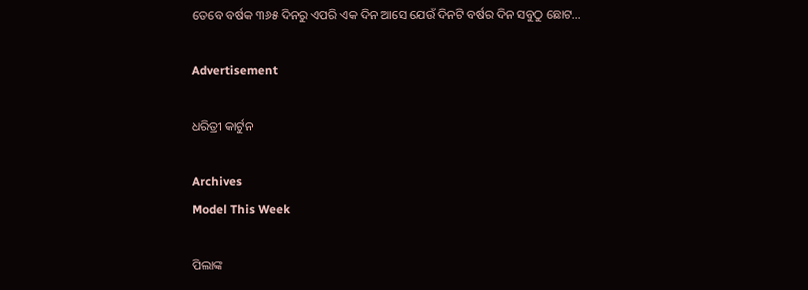ତେବେ ବର୍ଷକ ୩୬୫ ଦିନରୁ ଏପରି ଏକ ଦିନ ଆସେ ଯେଉଁ ଦିନଟି ବର୍ଷର ଦିନ ସବୁଠୁ ଛୋଟ...

Advertisement

ଧରିତ୍ରୀ କାର୍ଟୁନ

Archives
Model This Week

ପିଲାଙ୍କ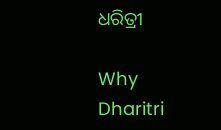ଧରିତ୍ରୀ

Why Dharitri